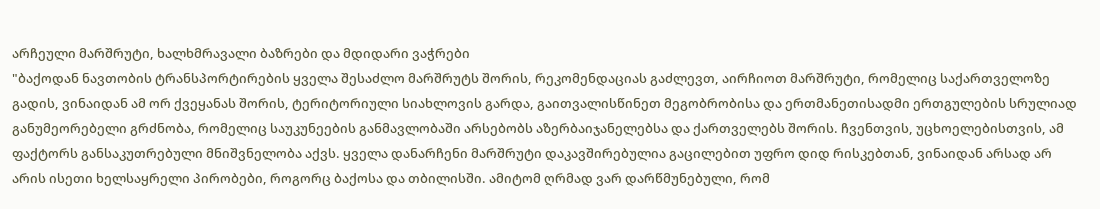არჩეული მარშრუტი, ხალხმრავალი ბაზრები და მდიდარი ვაჭრები
"ბაქოდან ნავთობის ტრანსპორტირების ყველა შესაძლო მარშრუტს შორის, რეკომენდაციას გაძლევთ, აირჩიოთ მარშრუტი, რომელიც საქართველოზე გადის, ვინაიდან ამ ორ ქვეყანას შორის, ტერიტორიული სიახლოვის გარდა, გაითვალისწინეთ მეგობრობისა და ერთმანეთისადმი ერთგულების სრულიად განუმეორებელი გრძნობა, რომელიც საუკუნეების განმავლობაში არსებობს აზერბაიჯანელებსა და ქართველებს შორის. ჩვენთვის, უცხოელებისთვის, ამ ფაქტორს განსაკუთრებული მნიშვნელობა აქვს. ყველა დანარჩენი მარშრუტი დაკავშირებულია გაცილებით უფრო დიდ რისკებთან, ვინაიდან არსად არ არის ისეთი ხელსაყრელი პირობები, როგორც ბაქოსა და თბილისში. ამიტომ ღრმად ვარ დარწმუნებული, რომ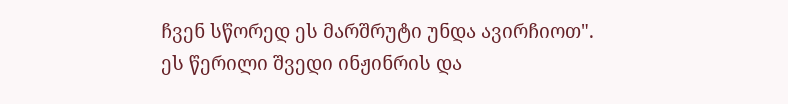ჩვენ სწორედ ეს მარშრუტი უნდა ავირჩიოთ".
ეს წერილი შვედი ინჟინრის და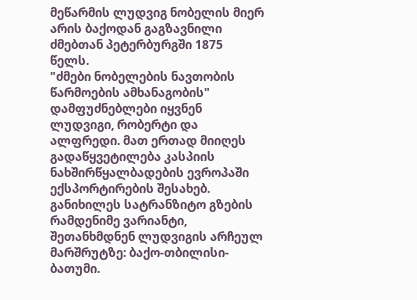მეწარმის ლუდვიგ ნობელის მიერ არის ბაქოდან გაგზავნილი ძმებთან პეტერბურგში 1875 წელს.
"ძმები ნობელების ნავთობის წარმოების ამხანაგობის" დამფუძნებლები იყვნენ ლუდვიგი, რობერტი და ალფრედი. მათ ერთად მიიღეს გადაწყვეტილება კასპიის ნახშირწყალბადების ევროპაში ექსპორტირების შესახებ. განიხილეს სატრანზიტო გზების რამდენიმე ვარიანტი, შეთანხმდნენ ლუდვიგის არჩეულ მარშრუტზე: ბაქო-თბილისი-ბათუმი.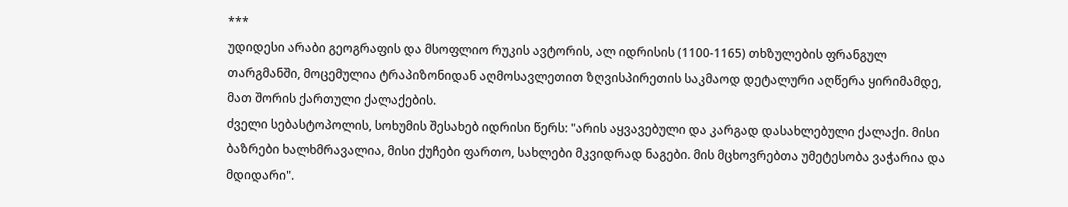***
უდიდესი არაბი გეოგრაფის და მსოფლიო რუკის ავტორის, ალ იდრისის (1100-1165) თხზულების ფრანგულ თარგმანში, მოცემულია ტრაპიზონიდან აღმოსავლეთით ზღვისპირეთის საკმაოდ დეტალური აღწერა ყირიმამდე, მათ შორის ქართული ქალაქების.
ძველი სებასტოპოლის, სოხუმის შესახებ იდრისი წერს: "არის აყვავებული და კარგად დასახლებული ქალაქი. მისი ბაზრები ხალხმრავალია, მისი ქუჩები ფართო, სახლები მკვიდრად ნაგები. მის მცხოვრებთა უმეტესობა ვაჭარია და მდიდარი".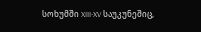სოხუმში XIII-XV საუკუნეშიც,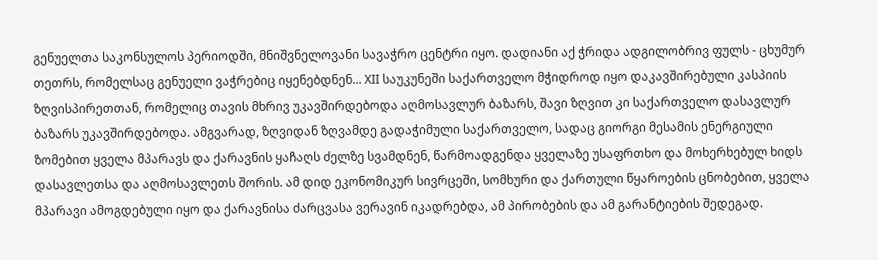გენუელთა საკონსულოს პერიოდში, მნიშვნელოვანი სავაჭრო ცენტრი იყო. დადიანი აქ ჭრიდა ადგილობრივ ფულს - ცხუმურ თეთრს, რომელსაც გენუელი ვაჭრებიც იყენებდნენ... XII საუკუნეში საქართველო მჭიდროდ იყო დაკავშირებული კასპიის ზღვისპირეთთან, რომელიც თავის მხრივ უკავშირდებოდა აღმოსავლურ ბაზარს, შავი ზღვით კი საქართველო დასავლურ ბაზარს უკავშირდებოდა. ამგვარად, ზღვიდან ზღვამდე გადაჭიმული საქართველო, სადაც გიორგი მესამის ენერგიული ზომებით ყველა მპარავს და ქარავნის ყაჩაღს ძელზე სვამდნენ, წარმოადგენდა ყველაზე უსაფრთხო და მოხერხებულ ხიდს დასავლეთსა და აღმოსავლეთს შორის. ამ დიდ ეკონომიკურ სივრცეში, სომხური და ქართული წყაროების ცნობებით, ყველა მპარავი ამოგდებული იყო და ქარავნისა ძარცვასა ვერავინ იკადრებდა, ამ პირობების და ამ გარანტიების შედეგად.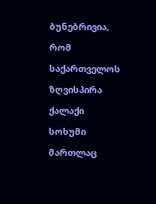ბუნებრივია, რომ საქართველოს ზღვისპირა ქალაქი სოხუმი მართლაც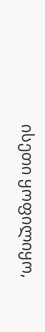ისეთი ყოფილიყო,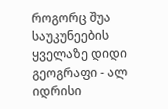როგორც შუა საუკუნეების ყველაზე დიდი გეოგრაფი - ალ იდრისი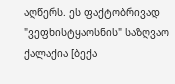აღწერს. ეს ფაქტობრივად "ვეფხისტყაოსნის" საზღვაო ქალაქია [ბექა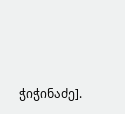ჭიჭინაძე].